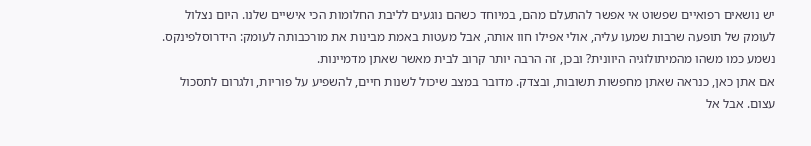יש נושאים רפואיים שפשוט אי אפשר להתעלם מהם, במיוחד כשהם נוגעים לליבת החלומות הכי אישיים שלנו. היום נצלול לעומק של תופעה שרבות שמעו עליה, אולי אפילו חוו אותה, אבל מעטות באמת מבינות את מורכבותה לעומק: הידרוסלפינקס. נשמע כמו משהו מהמיתולוגיה היוונית? ובכן, זה הרבה יותר קרוב לבית מאשר שאתן מדמיינות.
אם אתן כאן, כנראה שאתן מחפשות תשובות, ובצדק. מדובר במצב שיכול לשנות חיים, להשפיע על פוריות, ולגרום לתסכול עצום. אבל אל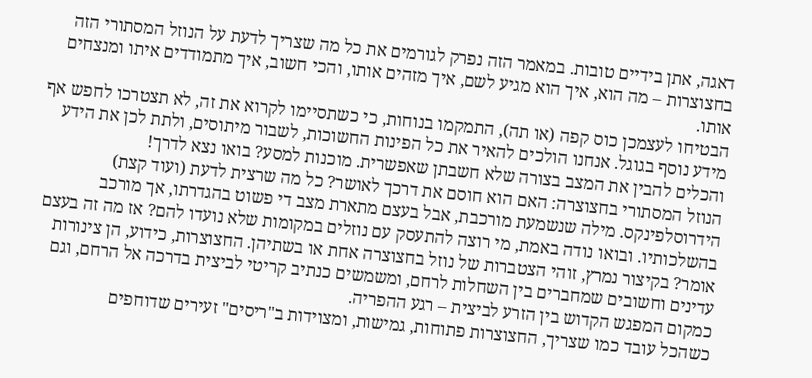דאגה, אתן בידיים טובות. במאמר הזה נפרק לגורמים את כל מה שצריך לדעת על הנוזל המסתורי הזה בחצוצרות – מה הוא, איך הוא מגיע לשם, איך מזהים אותו, והכי חשוב, איך מתמודדים איתו ומנצחים אותו.
הבטיחו לעצמכן כוס קפה (או תה), התמקמו בנוחות, כי כשתסיימו לקרוא את זה, לא תצטרכו לחפש אף מידע נוסף בגוגל. אנחנו הולכים להאיר את כל הפינות החשוכות, לשבור מיתוסים, ולתת לכן את הידע והכלים להבין את המצב בצורה שלא חשבתן שאפשרית. מוכנות למסע? בואו נצא לדרך!
הנוזל המסתורי בחצוצרה: האם הוא חוסם את דרכך לאושר? כל מה שרצית לדעת (ועוד קצת)
הידרוסלפינקס. מילה שנשמעת מורכבת, אבל בעצם מתארת מצב די פשוט בהגדרתו, אך מורכב בהשלכותיו. ובואו נודה באמת, מי רוצה להתעסק עם נוזלים במקומות שלא נועדו להם? אז מה זה בעצם אומר? בקיצור נמרץ, זוהי הצטברות של נוזל בחצוצרה אחת או בשתיהן. החצוצרות, כידוע, הן צינורות עדינים וחשובים שמחברים בין השחלות לרחם, ומשמשים כנתיב קריטי לביצית בדרכה אל הרחם, וגם כמקום המפגש הקדוש בין הזרע לביצית – רגע ההפריה.
כשהכל עובד כמו שצריך, החצוצרות פתוחות, גמישות, ומצוידות ב"ריסים" זעירים שדוחפים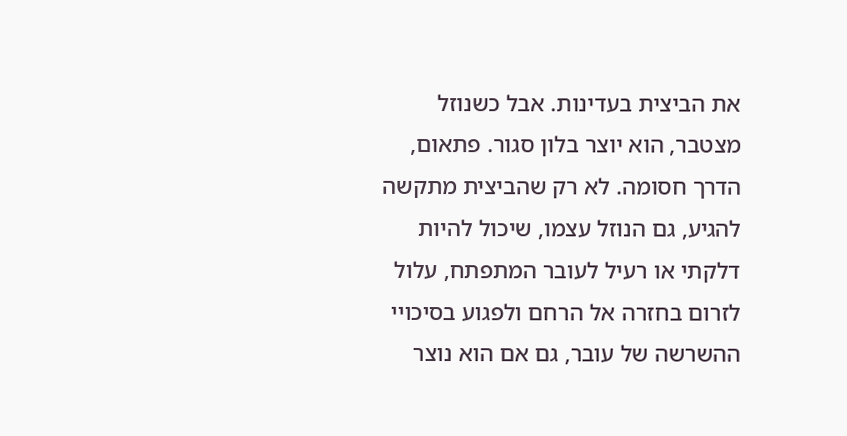את הביצית בעדינות. אבל כשנוזל מצטבר, הוא יוצר בלון סגור. פתאום, הדרך חסומה. לא רק שהביצית מתקשה להגיע, גם הנוזל עצמו, שיכול להיות דלקתי או רעיל לעובר המתפתח, עלול לזרום בחזרה אל הרחם ולפגוע בסיכויי ההשרשה של עובר, גם אם הוא נוצר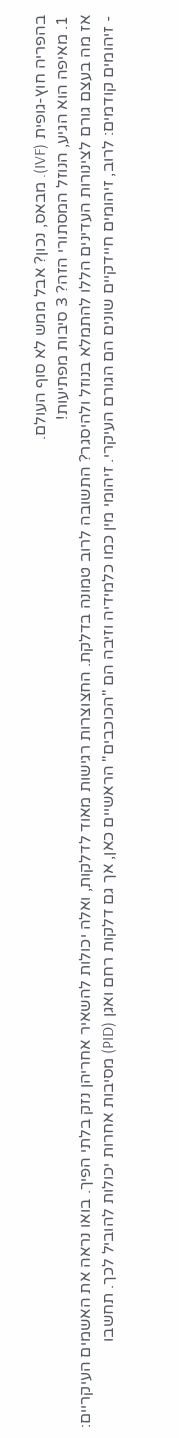בהפריה חוץ-גופית (IVF). מבאס, נכון? אבל ממש לא סוף העולם.
1. מאיפה הוא הגיע, הנוזל המסתורי הזה? 3 סיבות מפתיעות!
אז מה בעצם גורם לצינורות העדינים הללו להתמלא בנוזל ולהיסגר? התשובה לרוב טמונה בדלקת. החצוצרות רגישות מאוד לדלקות, ואלה יכולות להשאיר אחריהן נזק בלתי הפיך. בואו נראה את האשמים העיקריים:
- זיהומים קודמים: לרוב, זיהומים חיידקיים שונים הם הגורם העיקרי. זיהומי מין כמו כלמידיה וזיבה הם "הכוכבים" הראשיים כאן, אך גם דלקות רחם ואגן (PID) מסיבות אחרות יכולות להוביל לכך. תחשבו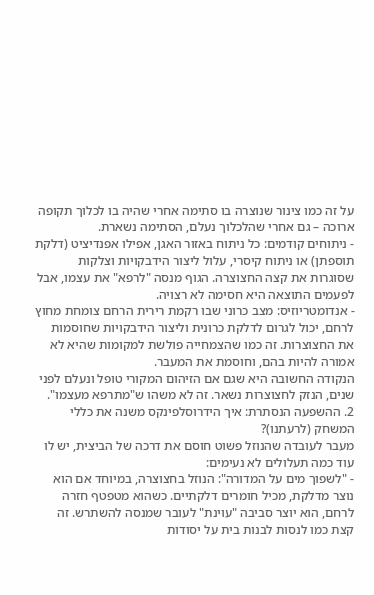על זה כמו צינור שנוצרה בו סתימה אחרי שהיה בו לכלוך תקופה ארוכה – גם אחרי שהלכלוך נעלם, הסתימה נשארת.
- ניתוחים קודמים: כל ניתוח באזור האגן, אפילו אפנדיציט (דלקת תוספתן) או ניתוח קיסרי, עלול ליצור הידבקויות וצלקות שסוגרות את קצה החצוצרה. הגוף מנסה "לרפא" את עצמו, אבל לפעמים התוצאה היא חסימה לא רצויה.
- אנדומטריוזיס: מצב כרוני שבו רקמת רירית הרחם צומחת מחוץ לרחם, יכול לגרום לדלקת כרונית וליצור הידבקויות שחוסמות את החצוצרות. זה כמו שהצמחייה פולשת למקומות שהיא לא אמורה להיות בהם, וחוסמת את המעבר.
הנקודה החשובה היא שגם אם הזיהום המקורי טופל ונעלם לפני שנים, הנזק לחצוצרות נשאר. זה לא משהו ש"מתרפא מעצמו".
2. ההשפעה הנסתרת: איך הידרוסלפינקס משנה את כללי המשחק (לרעתנו)?
מעבר לעובדה שהנוזל פשוט חוסם את דרכה של הביצית, יש לו עוד כמה תעלולים לא נעימים:
- "לשפוך מים על המדורה": הנוזל בחצוצרה, במיוחד אם הוא נוצר מדלקת, מכיל חומרים דלקתיים. כשהוא מטפטף חזרה לרחם, הוא יוצר סביבה "עוינת" לעובר שמנסה להשתרש. זה קצת כמו לנסות לבנות בית על יסודות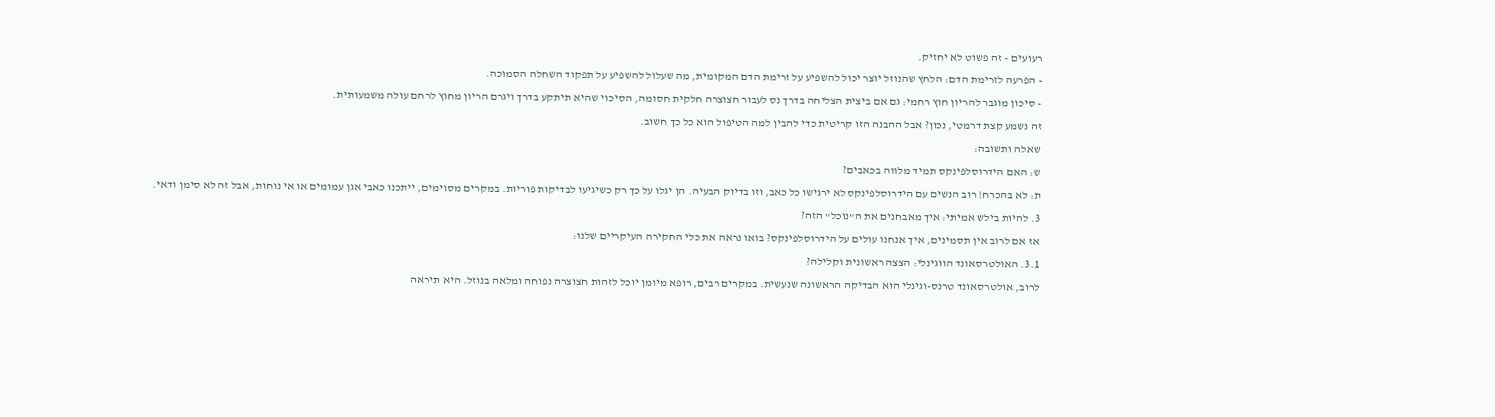רעועים – זה פשוט לא יחזיק.
- הפרעה לזרימת הדם: הלחץ שהנוזל יוצר יכול להשפיע על זרימת הדם המקומית, מה שעלול להשפיע על תפקוד השחלה הסמוכה.
- סיכון מוגבר להריון חוץ רחמי: גם אם ביצית הצליחה בדרך נס לעבור חצוצרה חלקית חסומה, הסיכוי שהיא תיתקע בדרך ויגרם הריון מחוץ לרחם עולה משמעותית.
זה נשמע קצת דרמטי, נכון? אבל ההבנה הזו קריטית כדי להבין למה הטיפול הוא כל כך חשוב.
שאלה ותשובה:
ש: האם הידרוסלפינקס תמיד מלווה בכאבים?
ת: לא בהכרח! רוב הנשים עם הידרוסלפינקס לא ירגישו כל כאב, וזו בדיוק הבעיה. הן יגלו על כך רק כשיגיעו לבדיקות פוריות. במקרים מסוימים, ייתכנו כאבי אגן עמומים או אי נוחות, אבל זה לא סימן ודאי.
3. להיות בילש אמיתי: איך מאבחנים את ה"נוכל" הזה?
אז אם לרוב אין תסמינים, איך אנחנו עולים על הידרוסלפינקס? בואו נראה את כלי החקירה העיקריים שלנו:
3.1. האולטרסאונד הווגינלי: הצצה ראשונית וקלילה?
לרוב, אולטרסאונד טרנס-וגינלי הוא הבדיקה הראשונה שנעשית. במקרים רבים, רופא מיומן יוכל לזהות חצוצרה נפוחה ומלאה בנוזל. היא תיראה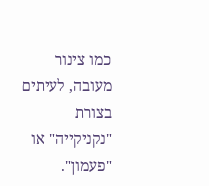כמו צינור מעובה, לעיתים בצורת "נקניקייה" או "פעמון".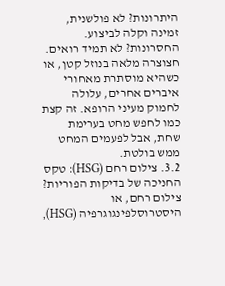היתרונות? לא פולשנית, זמינה וקלה לביצוע. החסרונות? לא תמיד רואים. חצוצרה מלאה בנוזל קטן, או כשהיא מוסתרת מאחורי איברים אחרים, עלולה לחמוק מעיני הרופא. זה קצת כמו לחפש מחט בערימת שחת, אבל לפעמים המחט ממש בולטת.
3.2. צילום רחם (HSG): טקס החניכה של בדיקות הפוריות?
צילום רחם, או היסטרוסלפינגוגרפיה (HSG),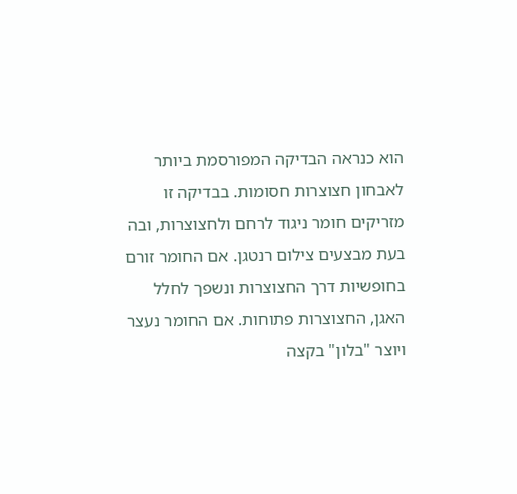הוא כנראה הבדיקה המפורסמת ביותר לאבחון חצוצרות חסומות. בבדיקה זו מזריקים חומר ניגוד לרחם ולחצוצרות, ובה בעת מבצעים צילום רנטגן. אם החומר זורם בחופשיות דרך החצוצרות ונשפך לחלל האגן, החצוצרות פתוחות. אם החומר נעצר ויוצר "בלון" בקצה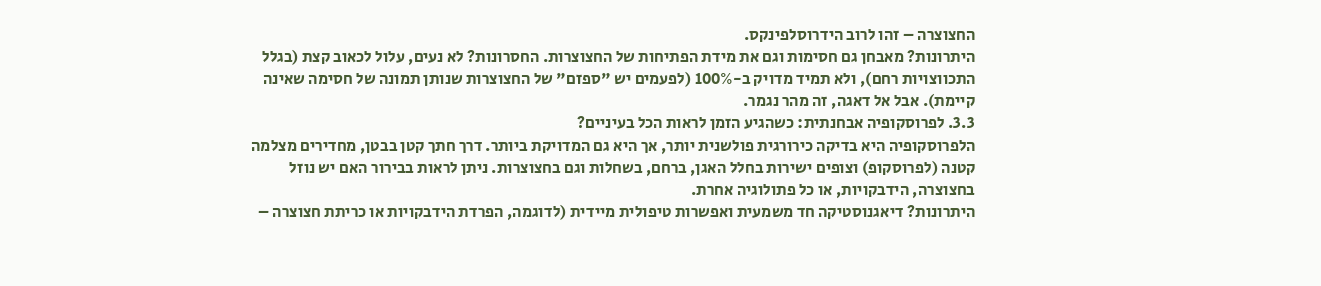החצוצרה – זהו לרוב הידרוסלפינקס.
היתרונות? מאבחן גם חסימות וגם את מידת הפתיחות של החצוצרות. החסרונות? לא נעים, עלול לכאוב קצת (בגלל התכווצויות רחם), ולא תמיד מדויק ב-100% (לפעמים יש "ספזם" של החצוצרות שנותן תמונה של חסימה שאינה קיימת). אבל אל דאגה, זה מהר נגמר.
3.3. לפרוסקופיה אבחנתית: כשהגיע הזמן לראות הכל בעיניים?
הלפרוסקופיה היא בדיקה כירורגית פולשנית יותר, אך היא גם המדויקת ביותר. דרך חתך קטן בבטן, מחדירים מצלמה קטנה (לפרוסקופ) וצופים ישירות בחלל האגן, ברחם, בשחלות וגם בחצוצרות. ניתן לראות בבירור האם יש נוזל בחצוצרה, הידבקויות, או כל פתולוגיה אחרת.
היתרונות? דיאגנוסטיקה חד משמעית ואפשרות טיפולית מיידית (לדוגמה, הפרדת הידבקויות או כריתת חצוצרה –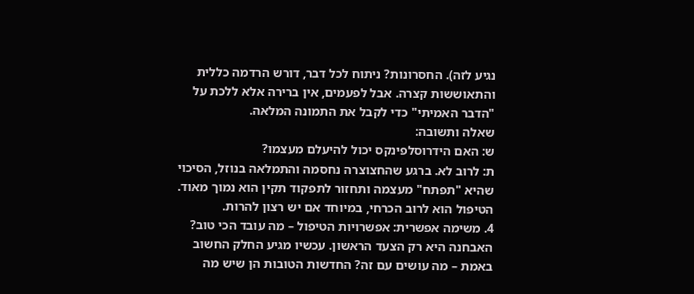נגיע לזה). החסרונות? ניתוח לכל דבר, דורש הרדמה כללית והתאוששות קצרה. אבל לפעמים, אין ברירה אלא ללכת על "הדבר האמיתי" כדי לקבל את התמונה המלאה.
שאלה ותשובה:
ש: האם הידרוסלפינקס יכול להיעלם מעצמו?
ת: לרוב לא. ברגע שהחצוצרה נחסמה והתמלאה בנוזל, הסיכוי שהיא "תפתח" מעצמה ותחזור לתפקוד תקין הוא נמוך מאוד. הטיפול הוא לרוב הכרחי, במיוחד אם יש רצון להרות.
4. משימה אפשרית: אפשרויות הטיפול – מה עובד הכי טוב?
האבחנה היא רק הצעד הראשון. עכשיו מגיע החלק החשוב באמת – מה עושים עם זה? החדשות הטובות הן שיש מה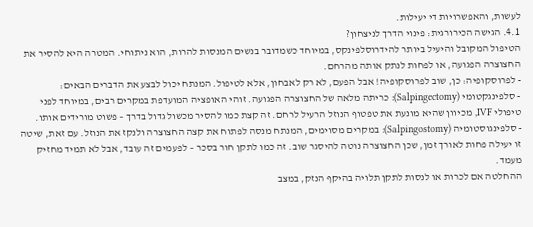לעשות, והאפשרויות די יעילות.
4.1. הגישה הכירורגית: פינוי הדרך לניצחון?
הטיפול המקובל והיעיל ביותר להידרוסלפינקס, במיוחד כשמדובר בנשים המנסות להרות, הוא ניתוחי. המטרה היא להסיר את החצוצרה הפגועה, או לפחות לנתק אותה מהרחם.
- לפרוסקופיה: כן, שוב לפרוסקופיה! אבל הפעם, לא רק לאבחון, אלא לטיפול. המנתח יכול לבצע את הדברים הבאים:
- סלפינגקטומי (Salpingectomy): כריתה מלאה של החצוצרה הפגועה. זוהי האופציה המועדפת במקרים רבים, במיוחד לפני טיפולי IVF, מכיוון שהיא מונעת את טפטוף הנוזל הרעיל לרחם. זה קצת כמו להסיר מכשול גדול בדרך – פשוט מורידים אותו.
- סלפינגוסטומיה (Salpingostomy): במקרים מסוימים, המנתח מנסה לפתוח את קצה החצוצרה ולנקז את הנוזל. עם זאת, שיטה זו יעילה פחות לאורך זמן, שכן החצוצרה נוטה להיסגר שוב. זה כמו לתקן חור בסכר – לפעמים זה עובד, אבל לא תמיד מחזיק מעמד.
ההחלטה אם לכרות או לנסות לתקן תלויה בהיקף הנזק, במצב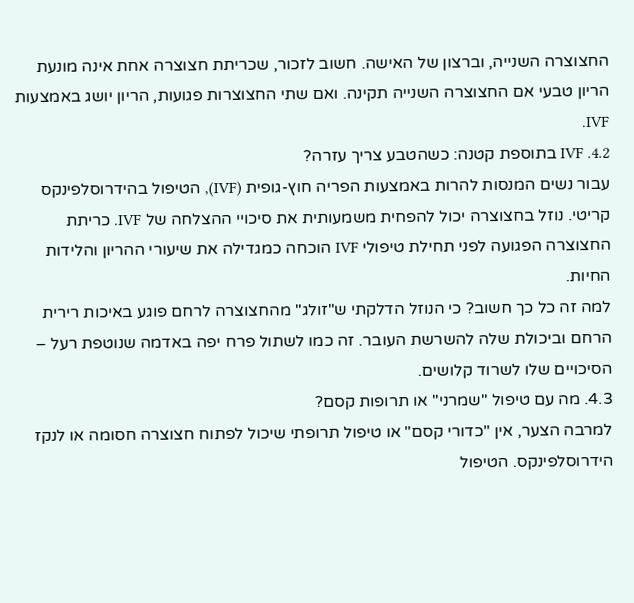החצוצרה השנייה, וברצון של האישה. חשוב לזכור, שכריתת חצוצרה אחת אינה מונעת הריון טבעי אם החצוצרה השנייה תקינה. ואם שתי החצוצרות פגועות, הריון יושג באמצעות IVF.
4.2. IVF בתוספת קטנה: כשהטבע צריך עזרה?
עבור נשים המנסות להרות באמצעות הפריה חוץ-גופית (IVF), הטיפול בהידרוסלפינקס קריטי. נוזל בחצוצרה יכול להפחית משמעותית את סיכויי ההצלחה של IVF. כריתת החצוצרה הפגועה לפני תחילת טיפולי IVF הוכחה כמגדילה את שיעורי ההריון והלידות החיות.
למה זה כל כך חשוב? כי הנוזל הדלקתי ש"זולג" מהחצוצרה לרחם פוגע באיכות רירית הרחם וביכולת שלה להשרשת העובר. זה כמו לשתול פרח יפה באדמה שנוטפת רעל – הסיכויים שלו לשרוד קלושים.
4.3. מה עם טיפול "שמרני" או תרופות קסם?
למרבה הצער, אין "כדורי קסם" או טיפול תרופתי שיכול לפתוח חצוצרה חסומה או לנקז הידרוסלפינקס. הטיפול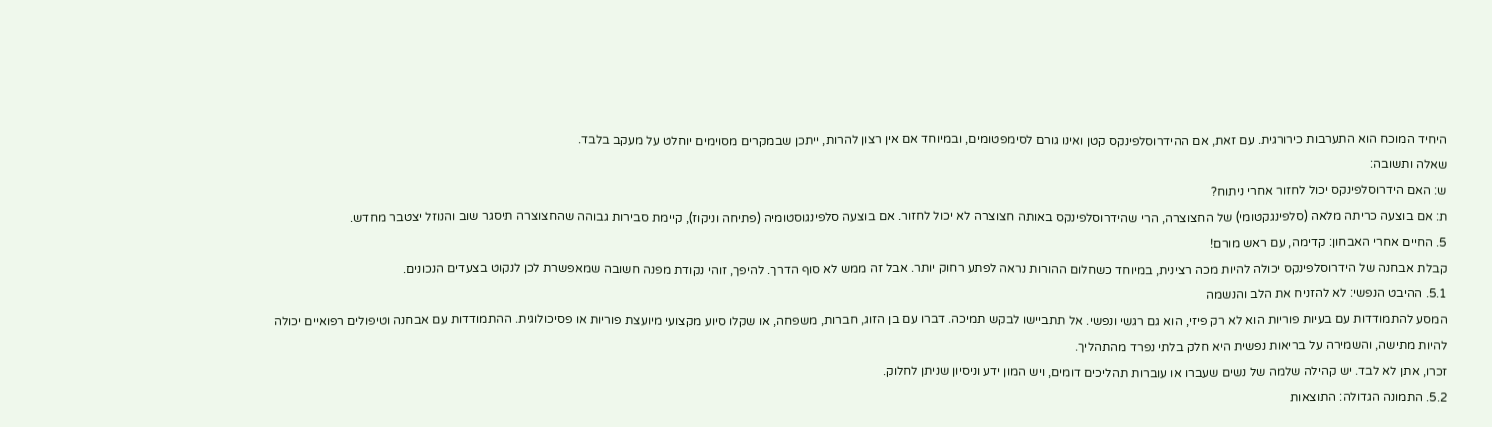היחיד המוכח הוא התערבות כירורגית. עם זאת, אם ההידרוסלפינקס קטן ואינו גורם לסימפטומים, ובמיוחד אם אין רצון להרות, ייתכן שבמקרים מסוימים יוחלט על מעקב בלבד.
שאלה ותשובה:
ש: האם הידרוסלפינקס יכול לחזור אחרי ניתוח?
ת: אם בוצעה כריתה מלאה (סלפינגקטומי) של החצוצרה, הרי שהידרוסלפינקס באותה חצוצרה לא יכול לחזור. אם בוצעה סלפינגוסטומיה (פתיחה וניקוז), קיימת סבירות גבוהה שהחצוצרה תיסגר שוב והנוזל יצטבר מחדש.
5. החיים אחרי האבחון: קדימה, עם ראש מורם!
קבלת אבחנה של הידרוסלפינקס יכולה להיות מכה רצינית, במיוחד כשחלום ההורות נראה לפתע רחוק יותר. אבל זה ממש לא סוף הדרך. להיפך, זוהי נקודת מפנה חשובה שמאפשרת לכן לנקוט בצעדים הנכונים.
5.1. ההיבט הנפשי: לא להזניח את הלב והנשמה
המסע להתמודדות עם בעיות פוריות הוא לא רק פיזי, הוא גם רגשי ונפשי. אל תתביישו לבקש תמיכה. דברו עם בן הזוג, חברות, משפחה, או שקלו סיוע מקצועי מיועצת פוריות או פסיכולוגית. ההתמודדות עם אבחנה וטיפולים רפואיים יכולה להיות מתישה, והשמירה על בריאות נפשית היא חלק בלתי נפרד מהתהליך.
זכרו, אתן לא לבד. יש קהילה שלמה של נשים שעברו או עוברות תהליכים דומים, ויש המון ידע וניסיון שניתן לחלוק.
5.2. התמונה הגדולה: התוצאות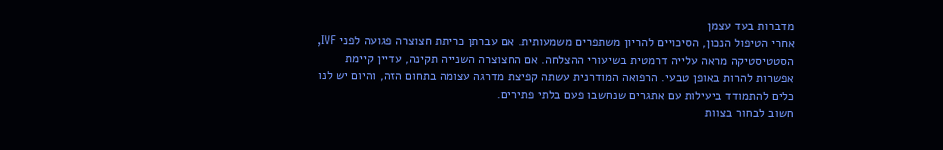מדברות בעד עצמן
אחרי הטיפול הנכון, הסיכויים להריון משתפרים משמעותית. אם עברתן כריתת חצוצרה פגועה לפני IVF, הסטטיסטיקה מראה עלייה דרמטית בשיעורי ההצלחה. אם החצוצרה השנייה תקינה, עדיין קיימת אפשרות להרות באופן טבעי. הרפואה המודרנית עשתה קפיצת מדרגה עצומה בתחום הזה, והיום יש לנו כלים להתמודד ביעילות עם אתגרים שנחשבו פעם בלתי פתירים.
חשוב לבחור בצוות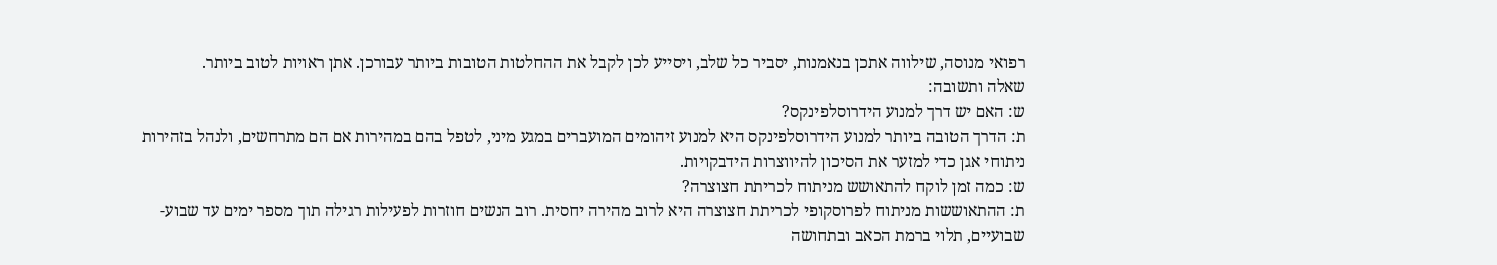רפואי מנוסה, שילווה אתכן בנאמנות, יסביר כל שלב, ויסייע לכן לקבל את ההחלטות הטובות ביותר עבורכן. אתן ראויות לטוב ביותר.
שאלה ותשובה:
ש: האם יש דרך למנוע הידרוסלפינקס?
ת: הדרך הטובה ביותר למנוע הידרוסלפינקס היא למנוע זיהומים המועברים במגע מיני, לטפל בהם במהירות אם הם מתרחשים, ולנהל בזהירות ניתוחי אגן כדי למזער את הסיכון להיווצרות הידבקויות.
ש: כמה זמן לוקח להתאושש מניתוח לכריתת חצוצרה?
ת: ההתאוששות מניתוח לפרוסקופי לכריתת חצוצרה היא לרוב מהירה יחסית. רוב הנשים חוזרות לפעילות רגילה תוך מספר ימים עד שבוע-שבועיים, תלוי ברמת הכאב ובתחושה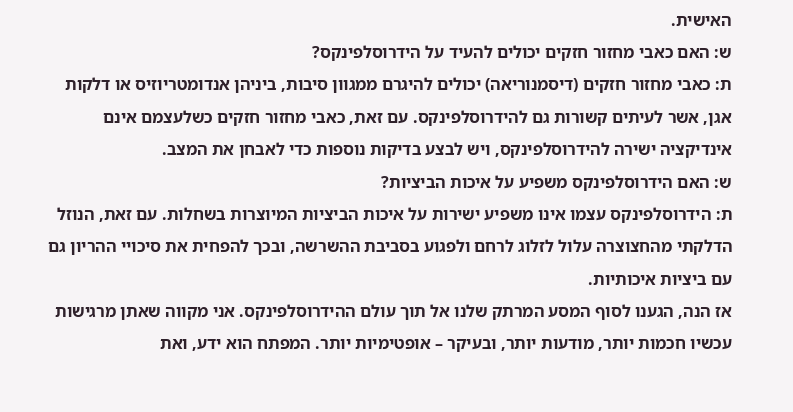האישית.
ש: האם כאבי מחזור חזקים יכולים להעיד על הידרוסלפינקס?
ת: כאבי מחזור חזקים (דיסמנוריאה) יכולים להיגרם ממגוון סיבות, ביניהן אנדומטריוזיס או דלקות אגן, אשר לעיתים קשורות גם להידרוסלפינקס. עם זאת, כאבי מחזור חזקים כשלעצמם אינם אינדיקציה ישירה להידרוסלפינקס, ויש לבצע בדיקות נוספות כדי לאבחן את המצב.
ש: האם הידרוסלפינקס משפיע על איכות הביציות?
ת: הידרוסלפינקס עצמו אינו משפיע ישירות על איכות הביציות המיוצרות בשחלות. עם זאת, הנוזל הדלקתי מהחצוצרה עלול לזלוג לרחם ולפגוע בסביבת ההשרשה, ובכך להפחית את סיכויי ההריון גם עם ביציות איכותיות.
אז הנה, הגענו לסוף המסע המרתק שלנו אל תוך עולם ההידרוסלפינקס. אני מקווה שאתן מרגישות עכשיו חכמות יותר, מודעות יותר, ובעיקר – אופטימיות יותר. המפתח הוא ידע, ואת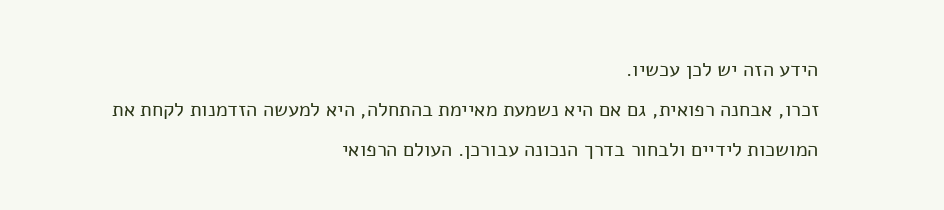הידע הזה יש לכן עכשיו.
זכרו, אבחנה רפואית, גם אם היא נשמעת מאיימת בהתחלה, היא למעשה הזדמנות לקחת את המושכות לידיים ולבחור בדרך הנכונה עבורכן. העולם הרפואי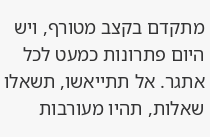מתקדם בקצב מטורף, ויש היום פתרונות כמעט לכל אתגר. אל תתייאשו, תשאלו שאלות, תהיו מעורבות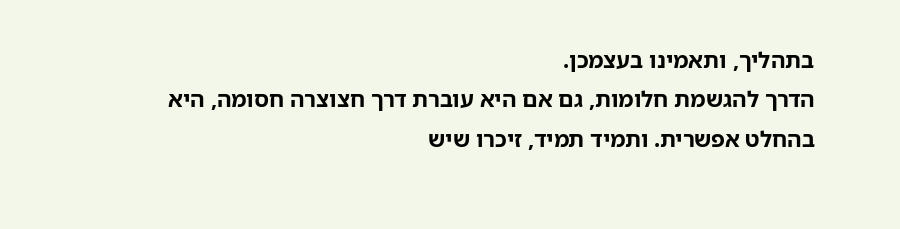בתהליך, ותאמינו בעצמכן.
הדרך להגשמת חלומות, גם אם היא עוברת דרך חצוצרה חסומה, היא בהחלט אפשרית. ותמיד תמיד, זיכרו שיש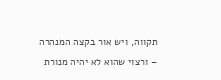תקווה, ויש אור בקצה המנהרה – ורצוי שהוא לא יהיה מנורת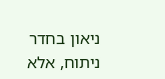ניאון בחדר ניתוח, אלא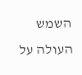השמש העולה על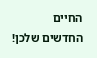החיים החדשים שלכן!